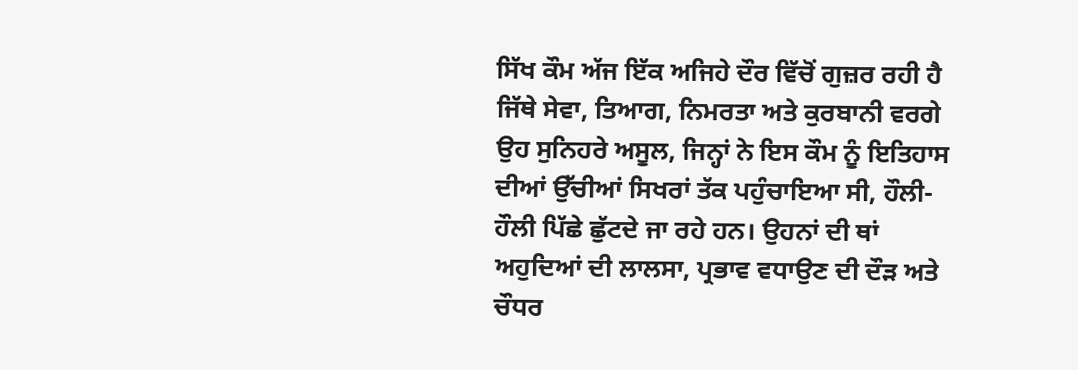ਸਿੱਖ ਕੌਮ ਅੱਜ ਇੱਕ ਅਜਿਹੇ ਦੌਰ ਵਿੱਚੋਂ ਗੁਜ਼ਰ ਰਹੀ ਹੈ ਜਿੱਥੇ ਸੇਵਾ, ਤਿਆਗ, ਨਿਮਰਤਾ ਅਤੇ ਕੁਰਬਾਨੀ ਵਰਗੇ ਉਹ ਸੁਨਿਹਰੇ ਅਸੂਲ, ਜਿਨ੍ਹਾਂ ਨੇ ਇਸ ਕੌਮ ਨੂੰ ਇਤਿਹਾਸ ਦੀਆਂ ਉੱਚੀਆਂ ਸਿਖਰਾਂ ਤੱਕ ਪਹੁੰਚਾਇਆ ਸੀ, ਹੌਲੀ-ਹੌਲੀ ਪਿੱਛੇ ਛੁੱਟਦੇ ਜਾ ਰਹੇ ਹਨ। ਉਹਨਾਂ ਦੀ ਥਾਂ ਅਹੁਦਿਆਂ ਦੀ ਲਾਲਸਾ, ਪ੍ਰਭਾਵ ਵਧਾਉਣ ਦੀ ਦੌੜ ਅਤੇ ਚੌਧਰ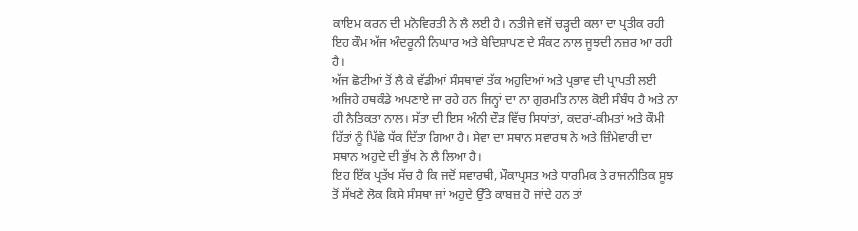ਕਾਇਮ ਕਰਨ ਦੀ ਮਨੋਵਿਰਤੀ ਨੇ ਲੈ ਲਈ ਹੈ। ਨਤੀਜੇ ਵਜੋਂ ਚੜ੍ਹਦੀ ਕਲਾ ਦਾ ਪ੍ਰਤੀਕ ਰਹੀ ਇਹ ਕੌਮ ਅੱਜ ਅੰਦਰੂਨੀ ਨਿਘਾਰ ਅਤੇ ਬੇਦਿਸ਼ਾਪਣ ਦੇ ਸੰਕਟ ਨਾਲ ਜੂਝਦੀ ਨਜ਼ਰ ਆ ਰਹੀ ਹੈ।
ਅੱਜ ਛੋਟੀਆਂ ਤੋਂ ਲੈ ਕੇ ਵੱਡੀਆਂ ਸੰਸਥਾਵਾਂ ਤੱਕ ਅਹੁਦਿਆਂ ਅਤੇ ਪ੍ਰਭਾਵ ਦੀ ਪ੍ਰਾਪਤੀ ਲਈ ਅਜਿਹੇ ਹਥਕੰਡੇ ਅਪਣਾਏ ਜਾ ਰਹੇ ਹਨ ਜਿਨ੍ਹਾਂ ਦਾ ਨਾ ਗੁਰਮਤਿ ਨਾਲ ਕੋਈ ਸੰਬੰਧ ਹੈ ਅਤੇ ਨਾ ਹੀ ਨੈਤਿਕਤਾ ਨਾਲ। ਸੱਤਾ ਦੀ ਇਸ ਅੰਨੀ ਦੌੜ ਵਿੱਚ ਸਿਧਾਂਤਾਂ, ਕਦਰਾਂ-ਕੀਮਤਾਂ ਅਤੇ ਕੌਮੀ ਹਿੱਤਾਂ ਨੂੰ ਪਿੱਛੇ ਧੱਕ ਦਿੱਤਾ ਗਿਆ ਹੈ। ਸੇਵਾ ਦਾ ਸਥਾਨ ਸਵਾਰਥ ਨੇ ਅਤੇ ਜ਼ਿੰਮੇਵਾਰੀ ਦਾ ਸਥਾਨ ਅਹੁਦੇ ਦੀ ਭੁੱਖ ਨੇ ਲੈ ਲਿਆ ਹੈ।
ਇਹ ਇੱਕ ਪ੍ਰਤੱਖ ਸੱਚ ਹੈ ਕਿ ਜਦੋਂ ਸਵਾਰਥੀ, ਮੌਕਾਪ੍ਰਸਤ ਅਤੇ ਧਾਰਮਿਕ ਤੇ ਰਾਜਨੀਤਿਕ ਸੂਝ ਤੋਂ ਸੱਖਣੇ ਲੋਕ ਕਿਸੇ ਸੰਸਥਾ ਜਾਂ ਅਹੁਦੇ ਉੱਤੇ ਕਾਬਜ਼ ਹੋ ਜਾਂਦੇ ਹਨ ਤਾਂ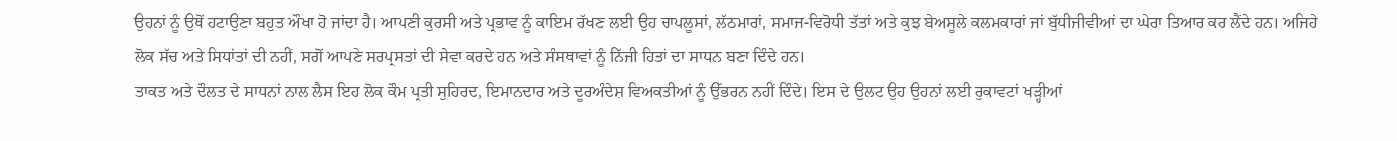ਉਹਨਾਂ ਨੂੰ ਉਥੋਂ ਹਟਾਉਣਾ ਬਹੁਤ ਔਖਾ ਹੋ ਜਾਂਦਾ ਹੈ। ਆਪਣੀ ਕੁਰਸੀ ਅਤੇ ਪ੍ਰਭਾਵ ਨੂੰ ਕਾਇਮ ਰੱਖਣ ਲਈ ਉਹ ਚਾਪਲੂਸਾਂ, ਲੱਠਮਾਰਾਂ, ਸਮਾਜ-ਵਿਰੋਧੀ ਤੱਤਾਂ ਅਤੇ ਕੁਝ ਬੇਅਸੂਲੇ ਕਲਮਕਾਰਾਂ ਜਾਂ ਬੁੱਧੀਜੀਵੀਆਂ ਦਾ ਘੇਰਾ ਤਿਆਰ ਕਰ ਲੈਂਦੇ ਹਨ। ਅਜਿਹੇ ਲੋਕ ਸੱਚ ਅਤੇ ਸਿਧਾਂਤਾਂ ਦੀ ਨਹੀਂ, ਸਗੋਂ ਆਪਣੇ ਸਰਪ੍ਰਸਤਾਂ ਦੀ ਸੇਵਾ ਕਰਦੇ ਹਨ ਅਤੇ ਸੰਸਥਾਵਾਂ ਨੂੰ ਨਿੱਜੀ ਹਿਤਾਂ ਦਾ ਸਾਧਨ ਬਣਾ ਦਿੰਦੇ ਹਨ।
ਤਾਕਤ ਅਤੇ ਦੌਲਤ ਦੇ ਸਾਧਨਾਂ ਨਾਲ ਲੈਸ ਇਹ ਲੋਕ ਕੌਮ ਪ੍ਰਤੀ ਸੁਹਿਰਦ, ਇਮਾਨਦਾਰ ਅਤੇ ਦੂਰਅੰਦੇਸ਼ ਵਿਅਕਤੀਆਂ ਨੂੰ ਉੱਭਰਨ ਨਹੀਂ ਦਿੰਦੇ। ਇਸ ਦੇ ਉਲਟ ਉਹ ਉਹਨਾਂ ਲਈ ਰੁਕਾਵਟਾਂ ਖੜ੍ਹੀਆਂ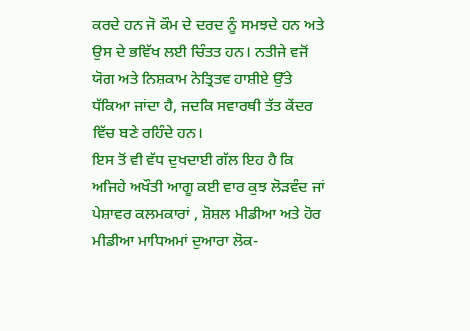ਕਰਦੇ ਹਨ ਜੋ ਕੌਮ ਦੇ ਦਰਦ ਨੂੰ ਸਮਝਦੇ ਹਨ ਅਤੇ ਉਸ ਦੇ ਭਵਿੱਖ ਲਈ ਚਿੰਤਤ ਹਨ। ਨਤੀਜੇ ਵਜੋਂ ਯੋਗ ਅਤੇ ਨਿਸ਼ਕਾਮ ਨੇਤ੍ਰਿਤਵ ਹਾਸ਼ੀਏ ਉੱਤੇ ਧੱਕਿਆ ਜਾਂਦਾ ਹੈ, ਜਦਕਿ ਸਵਾਰਥੀ ਤੱਤ ਕੇਂਦਰ ਵਿੱਚ ਬਣੇ ਰਹਿੰਦੇ ਹਨ।
ਇਸ ਤੋਂ ਵੀ ਵੱਧ ਦੁਖਦਾਈ ਗੱਲ ਇਹ ਹੈ ਕਿ ਅਜਿਹੇ ਅਖੌਤੀ ਆਗੂ ਕਈ ਵਾਰ ਕੁਝ ਲੋੜਵੰਦ ਜਾਂ ਪੇਸ਼ਾਵਰ ਕਲਮਕਾਰਾਂ , ਸ਼ੋਸ਼ਲ ਮੀਡੀਆ ਅਤੇ ਹੋਰ ਮੀਡੀਆ ਮਾਧਿਅਮਾਂ ਦੁਆਰਾ ਲੋਕ-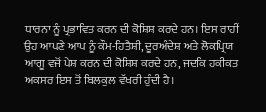ਧਾਰਨਾ ਨੂੰ ਪ੍ਰਭਾਵਿਤ ਕਰਨ ਦੀ ਕੋਸ਼ਿਸ਼ ਕਰਦੇ ਹਨ। ਇਸ ਰਾਹੀਂ ਉਹ ਆਪਣੇ ਆਪ ਨੂੰ ਕੌਮ-ਹਿਤੈਸ਼ੀ, ਦੂਰਅੰਦੇਸ਼ ਅਤੇ ਲੋਕਪ੍ਰਿਯ ਆਗੂ ਵਜੋਂ ਪੇਸ਼ ਕਰਨ ਦੀ ਕੋਸ਼ਿਸ਼ ਕਰਦੇ ਹਨ, ਜਦਕਿ ਹਕੀਕਤ ਅਕਸਰ ਇਸ ਤੋਂ ਬਿਲਕੁਲ ਵੱਖਰੀ ਹੁੰਦੀ ਹੈ।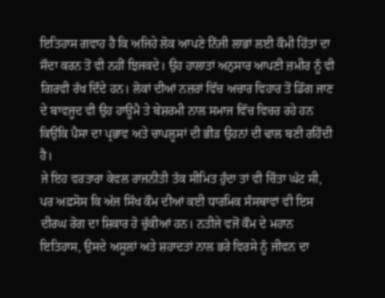ਇਤਿਹਾਸ ਗਵਾਹ ਹੈ ਕਿ ਅਜਿਹੇ ਲੋਕ ਆਪਣੇ ਨਿੱਜੀ ਲਾਭਾਂ ਲਈ ਕੌਮੀ ਹਿੱਤਾਂ ਦਾ ਸੌਦਾ ਕਰਨ ਤੋਂ ਵੀ ਨਹੀਂ ਝਿਜਕਦੇ। ਉਹ ਹਾਲਾਤਾਂ ਅਨੁਸਾਰ ਆਪਣੀ ਜ਼ਮੀਰ ਨੂੰ ਵੀ ਗਿਰਵੀ ਰੱਖ ਦਿੰਦੇ ਹਨ। ਲੋਕਾਂ ਦੀਆਂ ਨਜ਼ਰਾਂ ਵਿੱਚ ਅਚਾਰ ਵਿਹਾਰ ਤੋਂ ਡਿੱਗ ਜਾਣ ਦੇ ਬਾਵਜੂਦ ਵੀ ਉਹ ਹਾਊਮੈ ਤੇ ਬੇਸ਼ਰਮੀ ਨਾਲ ਸਮਾਜ ਵਿੱਚ ਵਿਚਰ ਰਹੇ ਹਨ ਕਿਉਂਕਿ ਪੈਸਾ ਦਾ ਪ੍ਰਭਾਵ ਅਤੇ ਚਾਪਲੂਸਾਂ ਦੀ ਭੀੜ ਉਹਨਾਂ ਦੀ ਢਾਲ ਬਣੀ ਰਹਿੰਦੀ ਹੈ।
ਜੇ ਇਹ ਵਰਤਾਰਾ ਕੇਵਲ ਰਾਜਨੀਤੀ ਤੱਕ ਸੀਮਿਤ ਹੁੰਦਾ ਤਾਂ ਵੀ ਚਿੰਤਾ ਘੱਟ ਸੀ, ਪਰ ਅਫ਼ਸੋਸ ਕਿ ਅੱਜ ਸਿੱਖ ਕੌਮ ਦੀਆਂ ਕਈ ਧਾਰਮਿਕ ਸੰਸਥਾਵਾਂ ਵੀ ਇਸ ਦੀਰਘ ਰੋਗ ਦਾ ਸ਼ਿਕਾਰ ਹੋ ਚੁੱਕੀਆਂ ਹਨ। ਨਤੀਜੇ ਵਜੋਂ ਕੌਮ ਦੇ ਮਹਾਨ ਇਤਿਹਾਸ, ਉਸਦੇ ਅਸੂਲਾਂ ਅਤੇ ਸ਼ਹਾਦਤਾਂ ਨਾਲ ਭਰੇ ਵਿਰਸੇ ਨੂੰ ਜੀਵਨ ਦਾ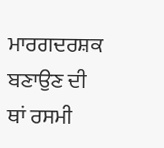ਮਾਰਗਦਰਸ਼ਕ ਬਣਾਉਣ ਦੀ ਥਾਂ ਰਸਮੀ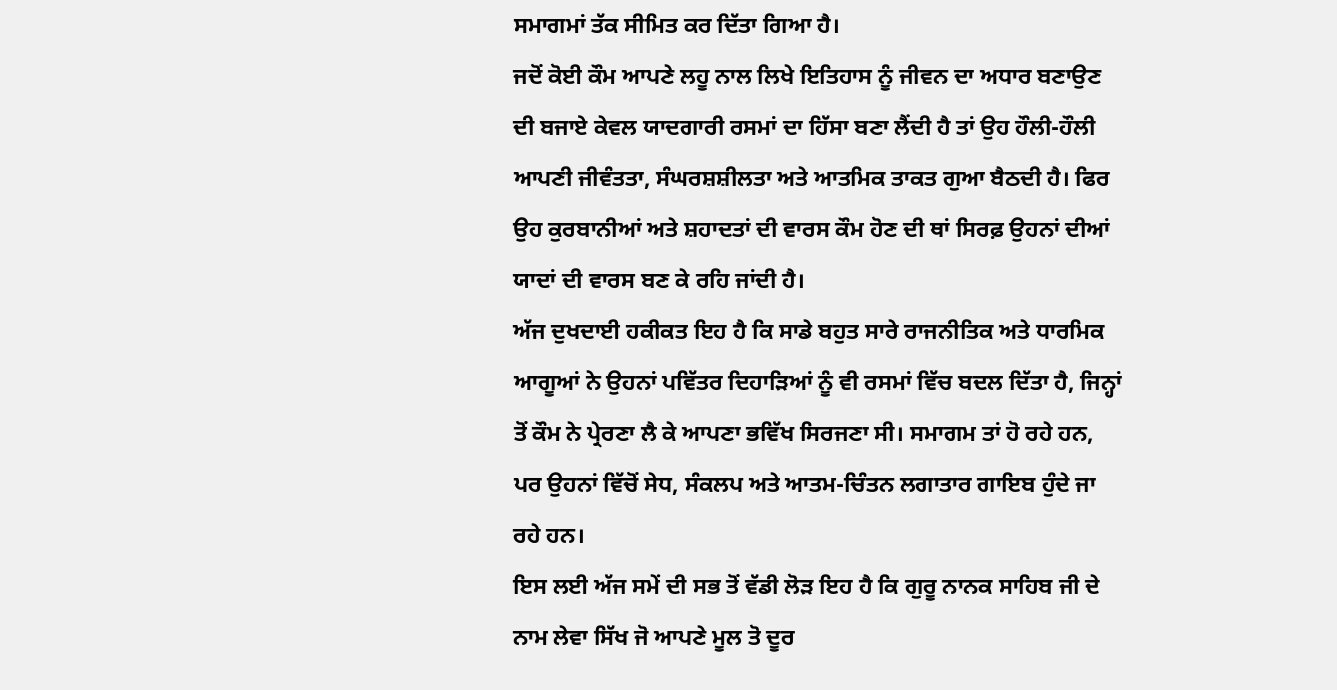ਸਮਾਗਮਾਂ ਤੱਕ ਸੀਮਿਤ ਕਰ ਦਿੱਤਾ ਗਿਆ ਹੈ।
ਜਦੋਂ ਕੋਈ ਕੌਮ ਆਪਣੇ ਲਹੂ ਨਾਲ ਲਿਖੇ ਇਤਿਹਾਸ ਨੂੰ ਜੀਵਨ ਦਾ ਅਧਾਰ ਬਣਾਉਣ ਦੀ ਬਜਾਏ ਕੇਵਲ ਯਾਦਗਾਰੀ ਰਸਮਾਂ ਦਾ ਹਿੱਸਾ ਬਣਾ ਲੈਂਦੀ ਹੈ ਤਾਂ ਉਹ ਹੌਲੀ-ਹੌਲੀ ਆਪਣੀ ਜੀਵੰਤਤਾ, ਸੰਘਰਸ਼ਸ਼ੀਲਤਾ ਅਤੇ ਆਤਮਿਕ ਤਾਕਤ ਗੁਆ ਬੈਠਦੀ ਹੈ। ਫਿਰ ਉਹ ਕੁਰਬਾਨੀਆਂ ਅਤੇ ਸ਼ਹਾਦਤਾਂ ਦੀ ਵਾਰਸ ਕੌਮ ਹੋਣ ਦੀ ਥਾਂ ਸਿਰਫ਼ ਉਹਨਾਂ ਦੀਆਂ ਯਾਦਾਂ ਦੀ ਵਾਰਸ ਬਣ ਕੇ ਰਹਿ ਜਾਂਦੀ ਹੈ।
ਅੱਜ ਦੁਖਦਾਈ ਹਕੀਕਤ ਇਹ ਹੈ ਕਿ ਸਾਡੇ ਬਹੁਤ ਸਾਰੇ ਰਾਜਨੀਤਿਕ ਅਤੇ ਧਾਰਮਿਕ ਆਗੂਆਂ ਨੇ ਉਹਨਾਂ ਪਵਿੱਤਰ ਦਿਹਾੜਿਆਂ ਨੂੰ ਵੀ ਰਸਮਾਂ ਵਿੱਚ ਬਦਲ ਦਿੱਤਾ ਹੈ, ਜਿਨ੍ਹਾਂ ਤੋਂ ਕੌਮ ਨੇ ਪ੍ਰੇਰਣਾ ਲੈ ਕੇ ਆਪਣਾ ਭਵਿੱਖ ਸਿਰਜਣਾ ਸੀ। ਸਮਾਗਮ ਤਾਂ ਹੋ ਰਹੇ ਹਨ, ਪਰ ਉਹਨਾਂ ਵਿੱਚੋਂ ਸੇਧ, ਸੰਕਲਪ ਅਤੇ ਆਤਮ-ਚਿੰਤਨ ਲਗਾਤਾਰ ਗਾਇਬ ਹੁੰਦੇ ਜਾ ਰਹੇ ਹਨ।
ਇਸ ਲਈ ਅੱਜ ਸਮੇਂ ਦੀ ਸਭ ਤੋਂ ਵੱਡੀ ਲੋੜ ਇਹ ਹੈ ਕਿ ਗੁਰੂ ਨਾਨਕ ਸਾਹਿਬ ਜੀ ਦੇ ਨਾਮ ਲੇਵਾ ਸਿੱਖ ਜੋ ਆਪਣੇ ਮੂਲ ਤੋ ਦੂਰ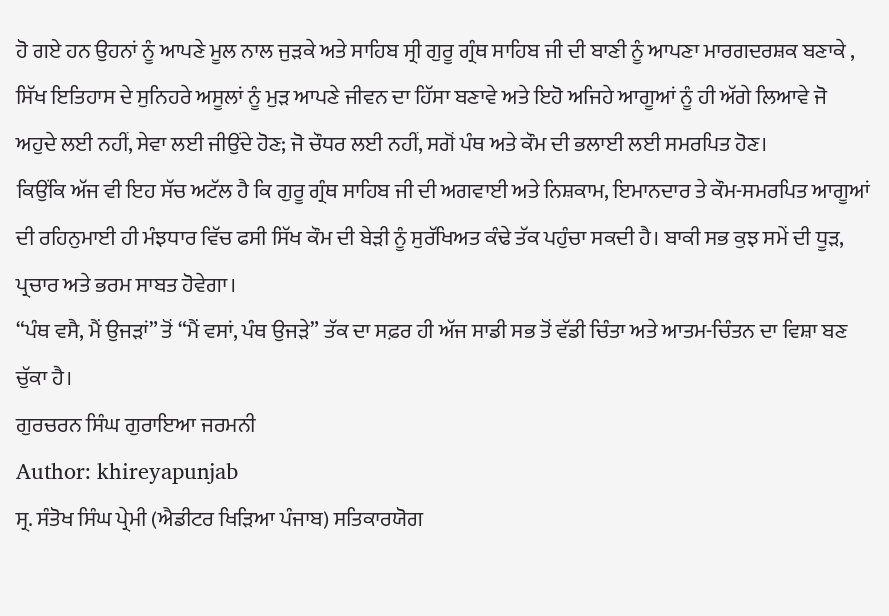ਹੋ ਗਏ ਹਨ ਉਹਨਾਂ ਨੂੰ ਆਪਣੇ ਮੂਲ ਨਾਲ ਜੁੜਕੇ ਅਤੇ ਸਾਹਿਬ ਸ੍ਰੀ ਗੁਰੂ ਗ੍ਰੰਥ ਸਾਹਿਬ ਜੀ ਦੀ ਬਾਣੀ ਨੂੰ ਆਪਣਾ ਮਾਰਗਦਰਸ਼ਕ ਬਣਾਕੇ , ਸਿੱਖ ਇਤਿਹਾਸ ਦੇ ਸੁਨਿਹਰੇ ਅਸੂਲਾਂ ਨੂੰ ਮੁੜ ਆਪਣੇ ਜੀਵਨ ਦਾ ਹਿੱਸਾ ਬਣਾਵੇ ਅਤੇ ਇਹੋ ਅਜਿਹੇ ਆਗੂਆਂ ਨੂੰ ਹੀ ਅੱਗੇ ਲਿਆਵੇ ਜੋ ਅਹੁਦੇ ਲਈ ਨਹੀਂ, ਸੇਵਾ ਲਈ ਜੀਉਂਦੇ ਹੋਣ; ਜੋ ਚੌਧਰ ਲਈ ਨਹੀਂ, ਸਗੋਂ ਪੰਥ ਅਤੇ ਕੌਮ ਦੀ ਭਲਾਈ ਲਈ ਸਮਰਪਿਤ ਹੋਣ।
ਕਿਉਂਕਿ ਅੱਜ ਵੀ ਇਹ ਸੱਚ ਅਟੱਲ ਹੈ ਕਿ ਗੁਰੂ ਗ੍ਰੰਥ ਸਾਹਿਬ ਜੀ ਦੀ ਅਗਵਾਈ ਅਤੇ ਨਿਸ਼ਕਾਮ, ਇਮਾਨਦਾਰ ਤੇ ਕੌਮ-ਸਮਰਪਿਤ ਆਗੂਆਂ ਦੀ ਰਹਿਨੁਮਾਈ ਹੀ ਮੰਝਧਾਰ ਵਿੱਚ ਫਸੀ ਸਿੱਖ ਕੌਮ ਦੀ ਬੇੜੀ ਨੂੰ ਸੁਰੱਖਿਅਤ ਕੰਢੇ ਤੱਕ ਪਹੁੰਚਾ ਸਕਦੀ ਹੈ। ਬਾਕੀ ਸਭ ਕੁਝ ਸਮੇਂ ਦੀ ਧੂੜ, ਪ੍ਰਚਾਰ ਅਤੇ ਭਰਮ ਸਾਬਤ ਹੋਵੇਗਾ।
“ਪੰਥ ਵਸੈ, ਮੈਂ ਉਜੜਾਂ” ਤੋਂ “ਮੈਂ ਵਸਾਂ, ਪੰਥ ਉਜੜੇ” ਤੱਕ ਦਾ ਸਫ਼ਰ ਹੀ ਅੱਜ ਸਾਡੀ ਸਭ ਤੋਂ ਵੱਡੀ ਚਿੰਤਾ ਅਤੇ ਆਤਮ-ਚਿੰਤਨ ਦਾ ਵਿਸ਼ਾ ਬਣ ਚੁੱਕਾ ਹੈ।
ਗੁਰਚਰਨ ਸਿੰਘ ਗੁਰਾਇਆ ਜਰਮਨੀ
Author: khireyapunjab
ਸ੍ਰ. ਸੰਤੋਖ ਸਿੰਘ ਪ੍ਰੇਮੀ (ਐਡੀਟਰ ਖਿੜਿਆ ਪੰਜਾਬ) ਸਤਿਕਾਰਯੋਗ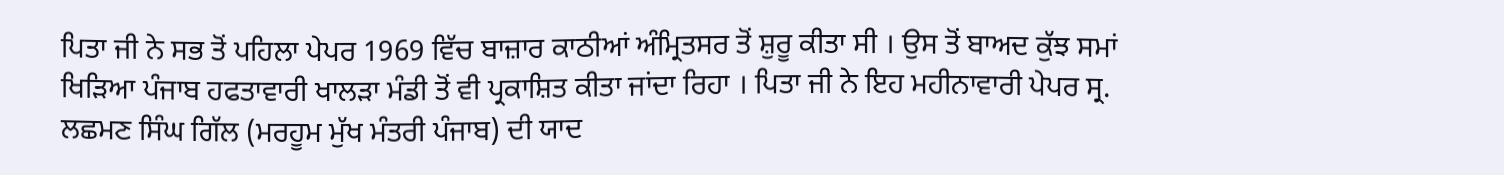ਪਿਤਾ ਜੀ ਨੇ ਸਭ ਤੋਂ ਪਹਿਲਾ ਪੇਪਰ 1969 ਵਿੱਚ ਬਾਜ਼ਾਰ ਕਾਠੀਆਂ ਅੰਮ੍ਰਿਤਸਰ ਤੋਂ ਸ਼ੁਰੂ ਕੀਤਾ ਸੀ । ਉਸ ਤੋਂ ਬਾਅਦ ਕੁੱਝ ਸਮਾਂ ਖਿੜਿਆ ਪੰਜਾਬ ਹਫਤਾਵਾਰੀ ਖਾਲੜਾ ਮੰਡੀ ਤੋਂ ਵੀ ਪ੍ਰਕਾਸ਼ਿਤ ਕੀਤਾ ਜਾਂਦਾ ਰਿਹਾ । ਪਿਤਾ ਜੀ ਨੇ ਇਹ ਮਹੀਨਾਵਾਰੀ ਪੇਪਰ ਸ੍ਰ. ਲਛਮਣ ਸਿੰਘ ਗਿੱਲ (ਮਰਹੂਮ ਮੁੱਖ ਮੰਤਰੀ ਪੰਜਾਬ) ਦੀ ਯਾਦ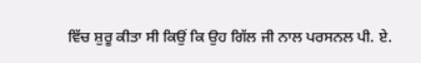ਵਿੱਚ ਸ਼ੁਰੂ ਕੀਤਾ ਸੀ ਕਿਉਂ ਕਿ ਉਹ ਗਿੱਲ ਜੀ ਨਾਲ ਪਰਸਨਲ ਪੀ. ਏ.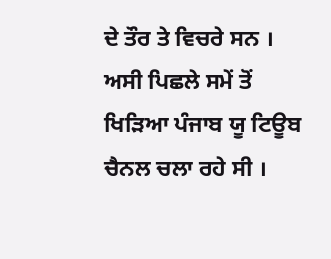ਦੇ ਤੌਰ ਤੇ ਵਿਚਰੇ ਸਨ । ਅਸੀ ਪਿਛਲੇ ਸਮੇਂ ਤੋਂ ਖਿੜਿਆ ਪੰਜਾਬ ਯੂ ਟਿਊਬ ਚੈਨਲ ਚਲਾ ਰਹੇ ਸੀ ।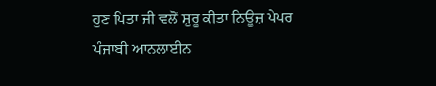ਹੁਣ ਪਿਤਾ ਜੀ ਵਲੋਂ ਸ਼ੁਰੂ ਕੀਤਾ ਨਿਊਜ਼ ਪੇਪਰ ਪੰਜਾਬੀ ਆਨਲਾਈਨ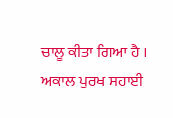ਚਾਲੂ ਕੀਤਾ ਗਿਆ ਹੈ । ਅਕਾਲ ਪੁਰਖ ਸਹਾਈ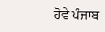ਹੋਵੇ ਪੰਜਾਬ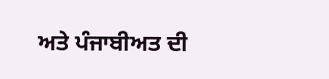ਅਤੇ ਪੰਜਾਬੀਅਤ ਦੀ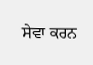ਸੇਵਾ ਕਰਨ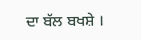ਦਾ ਬੱਲ ਬਖਸ਼ੇ ।